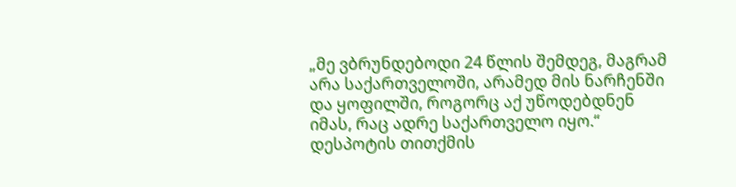„მე ვბრუნდებოდი 24 წლის შემდეგ, მაგრამ არა საქართველოში, არამედ მის ნარჩენში და ყოფილში, როგორც აქ უწოდებდნენ იმას, რაც ადრე საქართველო იყო.“
დესპოტის თითქმის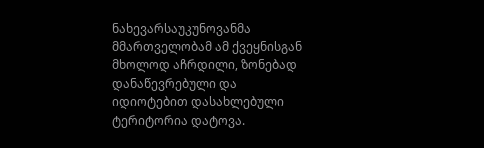ნახევარსაუკუნოვანმა მმართველობამ ამ ქვეყნისგან მხოლოდ აჩრდილი, ზონებად დანაწევრებული და იდიოტებით დასახლებული ტერიტორია დატოვა.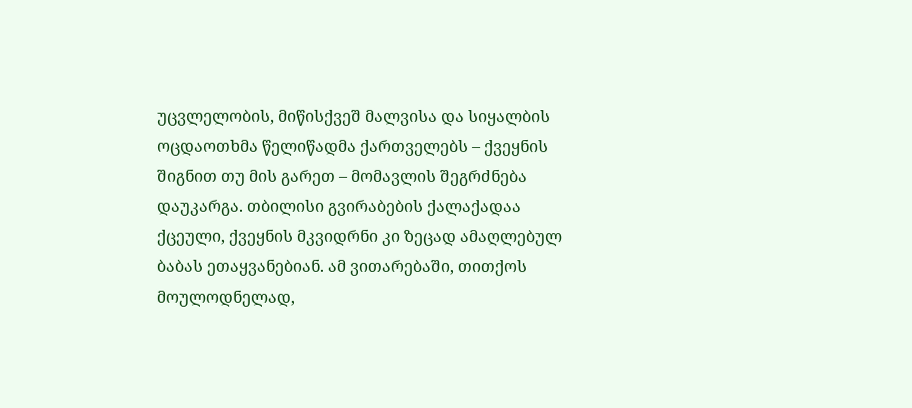უცვლელობის, მიწისქვეშ მალვისა და სიყალბის ოცდაოთხმა წელიწადმა ქართველებს – ქვეყნის შიგნით თუ მის გარეთ – მომავლის შეგრძნება დაუკარგა. თბილისი გვირაბების ქალაქადაა ქცეული, ქვეყნის მკვიდრნი კი ზეცად ამაღლებულ ბაბას ეთაყვანებიან. ამ ვითარებაში, თითქოს მოულოდნელად,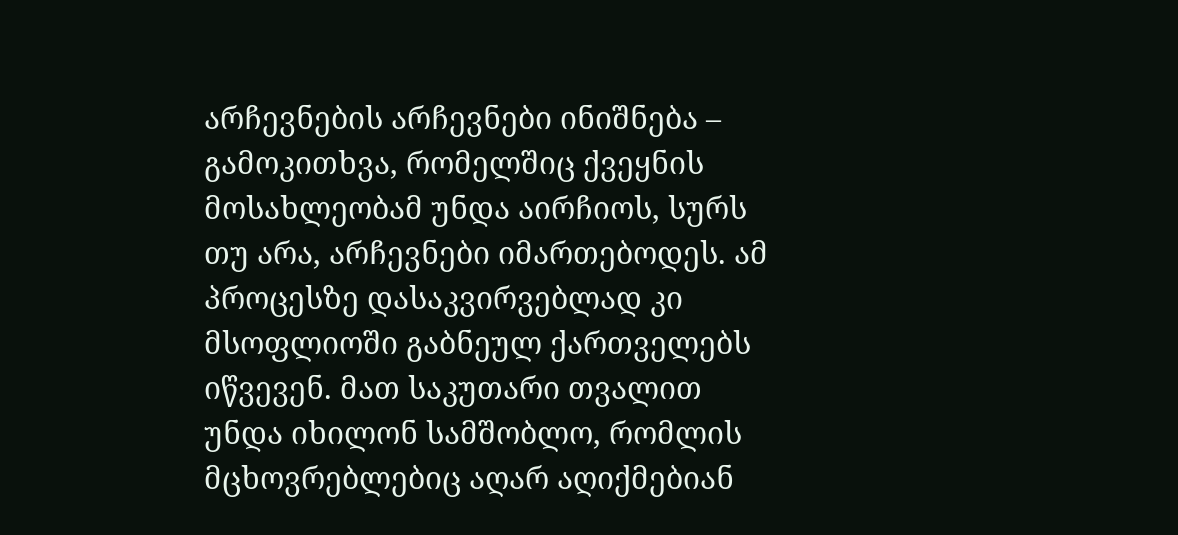არჩევნების არჩევნები ინიშნება – გამოკითხვა, რომელშიც ქვეყნის მოსახლეობამ უნდა აირჩიოს, სურს თუ არა, არჩევნები იმართებოდეს. ამ პროცესზე დასაკვირვებლად კი მსოფლიოში გაბნეულ ქართველებს იწვევენ. მათ საკუთარი თვალით უნდა იხილონ სამშობლო, რომლის მცხოვრებლებიც აღარ აღიქმებიან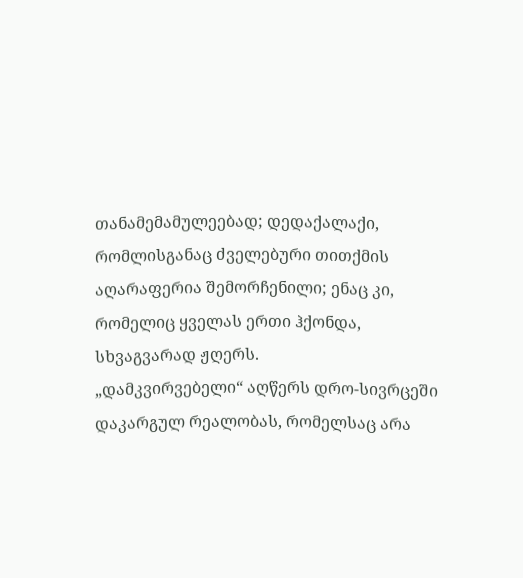თანამემამულეებად; დედაქალაქი, რომლისგანაც ძველებური თითქმის აღარაფერია შემორჩენილი; ენაც კი, რომელიც ყველას ერთი ჰქონდა, სხვაგვარად ჟღერს.
„დამკვირვებელი“ აღწერს დრო-სივრცეში დაკარგულ რეალობას, რომელსაც არა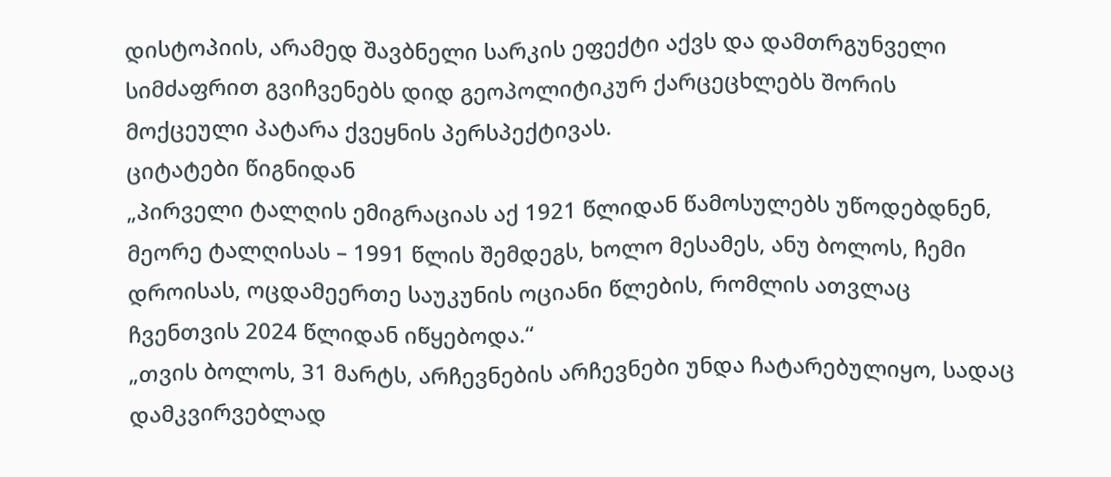დისტოპიის, არამედ შავბნელი სარკის ეფექტი აქვს და დამთრგუნველი სიმძაფრით გვიჩვენებს დიდ გეოპოლიტიკურ ქარცეცხლებს შორის მოქცეული პატარა ქვეყნის პერსპექტივას.
ციტატები წიგნიდან
„პირველი ტალღის ემიგრაციას აქ 1921 წლიდან წამოსულებს უწოდებდნენ, მეორე ტალღისას – 1991 წლის შემდეგს, ხოლო მესამეს, ანუ ბოლოს, ჩემი დროისას, ოცდამეერთე საუკუნის ოციანი წლების, რომლის ათვლაც ჩვენთვის 2024 წლიდან იწყებოდა.“
„თვის ბოლოს, 31 მარტს, არჩევნების არჩევნები უნდა ჩატარებულიყო, სადაც დამკვირვებლად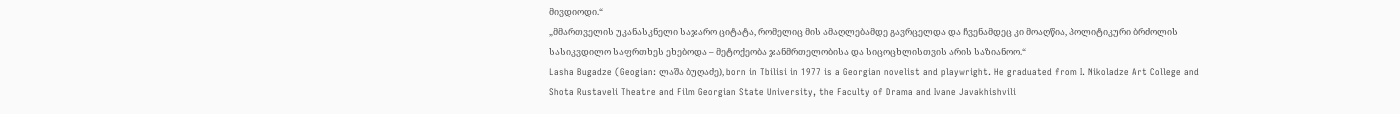მივდიოდი.“
„მმართველის უკანასკნელი საჯარო ციტატა, რომელიც მის ამაღლებამდე გავრცელდა და ჩვენამდეც კი მოაღწია, პოლიტიკური ბრძოლის სასიკვდილო საფრთხეს ეხებოდა – მეტოქეობა ჯანმრთელობისა და სიცოცხლისთვის არის საზიანოო.“
Lasha Bugadze (Geogian: ლაშა ბუღაძე), born in Tbilisi in 1977 is a Georgian novelist and playwright. He graduated from I. Nikoladze Art College and Shota Rustaveli Theatre and Film Georgian State University, the Faculty of Drama and Ivane Javakhishvili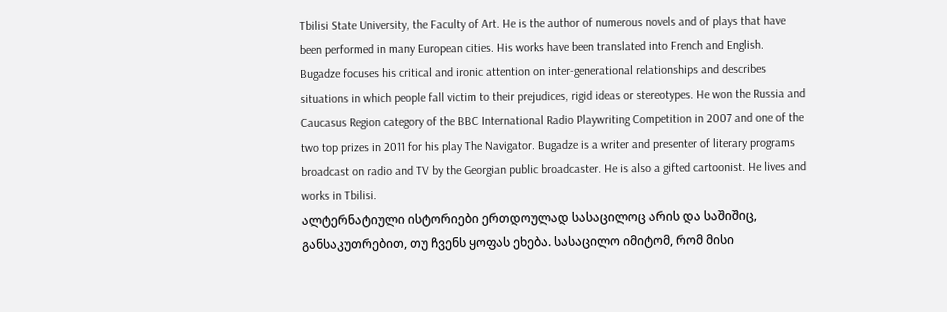Tbilisi State University, the Faculty of Art. He is the author of numerous novels and of plays that have been performed in many European cities. His works have been translated into French and English. Bugadze focuses his critical and ironic attention on inter-generational relationships and describes situations in which people fall victim to their prejudices, rigid ideas or stereotypes. He won the Russia and Caucasus Region category of the BBC International Radio Playwriting Competition in 2007 and one of the two top prizes in 2011 for his play The Navigator. Bugadze is a writer and presenter of literary programs broadcast on radio and TV by the Georgian public broadcaster. He is also a gifted cartoonist. He lives and works in Tbilisi.
ალტერნატიული ისტორიები ერთდოულად სასაცილოც არის და საშიშიც, განსაკუთრებით, თუ ჩვენს ყოფას ეხება. სასაცილო იმიტომ, რომ მისი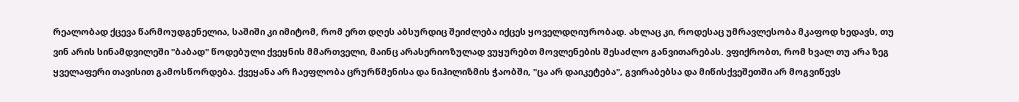რეალობად ქცევა წარმოუდგენელია, საშიში კი იმიტომ, რომ ერთ დღეს აბსურდიც შეიძლება იქცეს ყოველდღიურობად. ახლაც კი, როდესაც უმრავლესობა მკაფოდ ხედავს, თუ ვინ არის სინამდვილეში "ბაბად" წოდებული ქვეყნის მმართველი, მაინც არასერიოზულად ვუყურებთ მოვლენების შესაძლო განვითარებას. ვფიქრობთ, რომ ხვალ თუ არა ზეგ ყველაფერი თავისით გამოსწორდება. ქვეყანა არ ჩაეფლობა ცრურწმენისა და ნიჰილიზმის ჭაობში, "ცა არ დაიკეტება", გვირაბებსა და მიწისქვეშეთში არ მოგვიწევს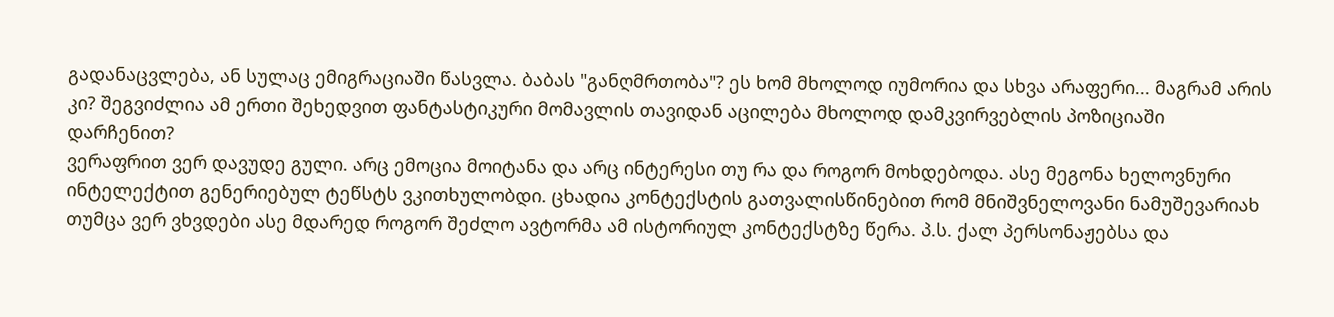გადანაცვლება, ან სულაც ემიგრაციაში წასვლა. ბაბას "განღმრთობა"? ეს ხომ მხოლოდ იუმორია და სხვა არაფერი... მაგრამ არის კი? შეგვიძლია ამ ერთი შეხედვით ფანტასტიკური მომავლის თავიდან აცილება მხოლოდ დამკვირვებლის პოზიციაში დარჩენით?
ვერაფრით ვერ დავუდე გული. არც ემოცია მოიტანა და არც ინტერესი თუ რა და როგორ მოხდებოდა. ასე მეგონა ხელოვნური ინტელექტით გენერიებულ ტეწსტს ვკითხულობდი. ცხადია კონტექსტის გათვალისწინებით რომ მნიშვნელოვანი ნამუშევარიახ თუმცა ვერ ვხვდები ასე მდარედ როგორ შეძლო ავტორმა ამ ისტორიულ კონტექსტზე წერა. პ.ს. ქალ პერსონაჟებსა და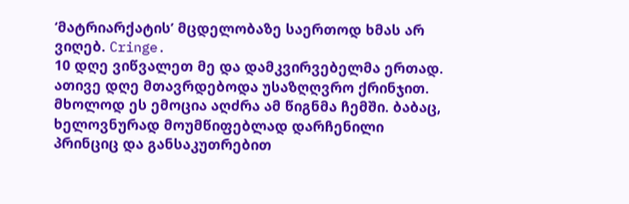‘მატრიარქატის’ მცდელობაზე საერთოდ ხმას არ ვიღებ. Cringe.
10 დღე ვიწვალეთ მე და დამკვირვებელმა ერთად. ათივე დღე მთავრდებოდა უსაზღღვრო ქრინჯით. მხოლოდ ეს ემოცია აღძრა ამ წიგნმა ჩემში. ბაბაც, ხელოვნურად მოუმწიფებლად დარჩენილი პრინციც და განსაკუთრებით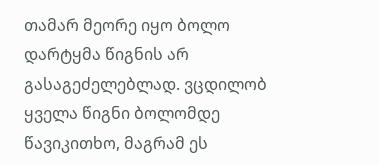თამარ მეორე იყო ბოლო დარტყმა წიგნის არ გასაგეძელებლად. ვცდილობ ყველა წიგნი ბოლომდე წავიკითხო, მაგრამ ეს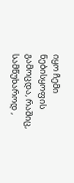იყო ჩემი ნებისყოფის გამოცდა, რაშიც, სამწუხაროდ ,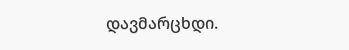დავმარცხდი.